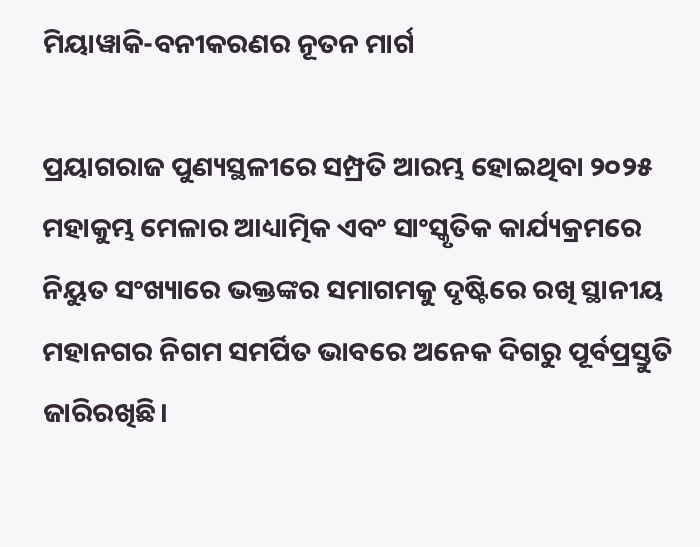ମିୟାୱାକି-ବନୀକରଣର ନୂତନ ମାର୍ଗ

ପ୍ରୟାଗରାଜ ପୁଣ୍ୟସ୍ଥଳୀରେ ସମ୍ପ୍ରତି ଆରମ୍ଭ ହୋଇଥିବା ୨୦୨୫ ମହାକୁମ୍ଭ ମେଳାର ଆଧ୍ୟାତ୍ମିକ ଏବଂ ସାଂସ୍କୃତିକ କାର୍ଯ୍ୟକ୍ରମରେ ନିୟୁତ ସଂଖ୍ୟାରେ ଭକ୍ତଙ୍କର ସମାଗମକୁ ଦୃଷ୍ଟିରେ ରଖି ସ୍ଥାନୀୟ ମହାନଗର ନିଗମ ସମର୍ପିତ ଭାବରେ ଅନେକ ଦିଗରୁ ପୂର୍ବପ୍ରସ୍ତୁତି ଜାରିରଖିଛି।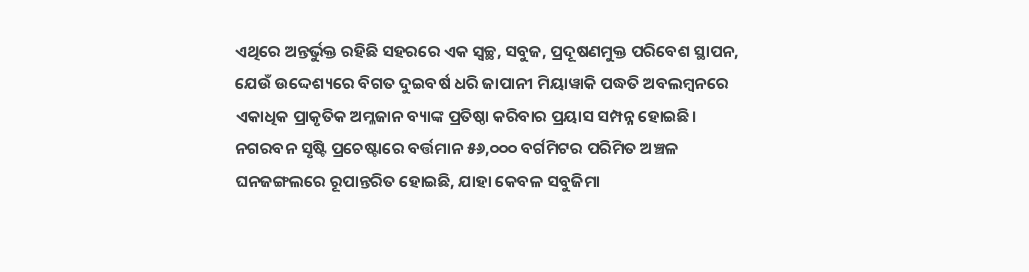ଏଥିରେ ଅନ୍ତର୍ଭୁକ୍ତ ରହିଛି ସହରରେ ଏକ ସ୍ବଚ୍ଛ, ସବୁଜ, ପ୍ରଦୂଷଣମୁକ୍ତ ପରିବେଶ ସ୍ଥାପନ, ଯେଉଁ ଉଦ୍ଦେଶ୍ୟରେ ବିଗତ ଦୁଇବର୍ଷ ଧରି ଜାପାନୀ ମିୟାୱାକି ପଦ୍ଧତି ଅବଲମ୍ବନରେ ଏକାଧିକ ପ୍ରାକୃତିକ ଅମ୍ଳଜାନ ବ୍ୟାଙ୍କ ପ୍ରତିଷ୍ଠା କରିବାର ପ୍ରୟାସ ସମ୍ପନ୍ନ ହୋଇଛି। ନଗରବନ ସୃଷ୍ଟି ପ୍ରଚେଷ୍ଟାରେ ବର୍ତ୍ତମାନ ୫୬,୦୦୦ ବର୍ଗମିଟର ପରିମିତ ଅଞ୍ଚଳ ଘନଜଙ୍ଗଲରେ ରୂପାନ୍ତରିତ ହୋଇଛି, ଯାହା କେବଳ ସବୁଜିମା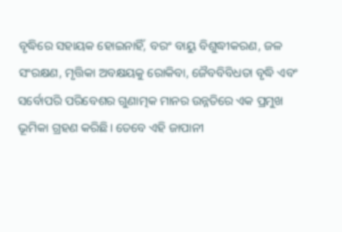ବୃଦ୍ଧିରେ ସହାୟକ ହୋଇନାହିଁ, ବରଂ ବାୟୁ ବିଶୁଦ୍ଧୀକରଣ, ଜଳ ସଂରକ୍ଷଣ, ମୃତ୍ତିକା ଅବକ୍ଷୟକୁ ରୋକିବା, ଜୈବବିବିଧତା ବୃଦ୍ଧି ଏବଂ ସର୍ବୋପରି ପରିବେଶର ଗୁଣାତ୍ମକ ମାନର ଉନ୍ନତିରେ ଏକ ପ୍ରମୁଖ ଭୂମିକା ଗ୍ରହଣ କରିଛି। ତେବେ ଏହି ଜାପାନୀ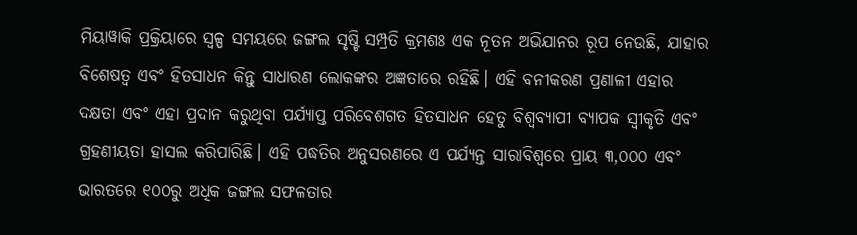ମିୟାୱାକି ପ୍ରକ୍ରିୟାରେ ସ୍ବଳ୍ପ ସମୟରେ ଜଙ୍ଗଲ ସୃଷ୍ଟି ସମ୍ପ୍ରତି କ୍ରମଶଃ ଏକ ନୂତନ ଅଭିଯାନର ରୂପ ନେଉଛି, ଯାହାର ବିଶେଷତ୍ୱ ଏବଂ ହିତସାଧନ କିନ୍ତୁ ସାଧାରଣ ଲୋକଙ୍କର ଅଜ୍ଞତାରେ ରହିଛି। ଏହି ବନୀକରଣ ପ୍ରଣାଳୀ ଏହାର ଦକ୍ଷତା ଏବଂ ଏହା ପ୍ରଦାନ କରୁଥିବା ପର୍ଯ୍ୟାପ୍ତ ପରିବେଶଗତ ହିତସାଧନ ହେତୁ ବିଶ୍ୱବ୍ୟାପୀ ବ୍ୟାପକ ସ୍ବୀକୃତି ଏବଂ ଗ୍ରହଣୀୟତା ହାସଲ କରିପାରିଛି। ଏହି ପଦ୍ଧତିର ଅନୁସରଣରେ ଏ ପର୍ଯ୍ୟନ୍ତ ସାରାବିଶ୍ୱରେ ପ୍ରାୟ ୩,୦୦୦ ଏବଂ ଭାରତରେ ୧୦୦ରୁ ଅଧିକ ଜଙ୍ଗଲ ସଫଳତାର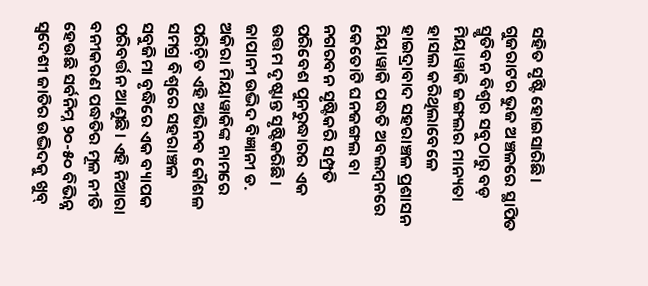ସହିତ ସୃଷ୍ଟି ହୋଇସାରିଛି। ଗୁଜରାଟର ଭୁଜ ଅଞ୍ଚଳରେ ସ୍ଥାପିତ ସ୍ମୃତିବନ ବିଶ୍ୱର ସବୁଠାରୁ ବଡ଼ ମିୟାୱାକି ଜଙ୍ଗଲର ମାନ୍ୟତା ହାସଲ କରିଥିଲାବେଳେ ହାଇଦ୍ରାବାଦ ସହରାଞ୍ଚଳ ପ୍ରଶାସନ ମିୟାୱାକି ପଦ୍ଧତି ଅବଲମ୍ବନରେ କେତୋଟି ଘନଜଙ୍ଗଲ ବା ନଗରବନ ସୃଷ୍ଟିକରି ସମ୍ପ୍ରତି ପରିବେଶ ପୁନରୁଦ୍ଧାରର ଏକ ଉତ୍ତମ ଦୃଷ୍ଟାନ୍ତ ସୃଷ୍ଟିକରିଛି।
ଜାପାନୀ ଉଦ୍ଭିଦ ବିଜ୍ଞାନୀ ଡ. ଅକିରା ମିୟାୱାକିଙ୍କ ନାମରେ ପରିଚ଼ିତ ଏହି ଅଭିନବ କୌଶଳ ସମଗ୍ର ବିଶ୍ୱରେ ସହରାଞ୍ଚଳ ସବୁଜିମା ବୃଦ୍ଧିରେ ଏକ ବ୍ୟାପକ ପରିବର୍ତ୍ତନ ଆଣୁଛି। ଏହି ନିଆରା ବନୀକରଣ ପଦ୍ଧତିର ମୂଳ ନୀତି ହେଉଛି ସର୍ବନିମ୍ନ ୨୦-୫୦ ବିଭିନ୍ନ ସ୍ବଦେଶୀ ଜାତିର ଉଦ୍ଭିଦକୁ ଖୁବ୍‌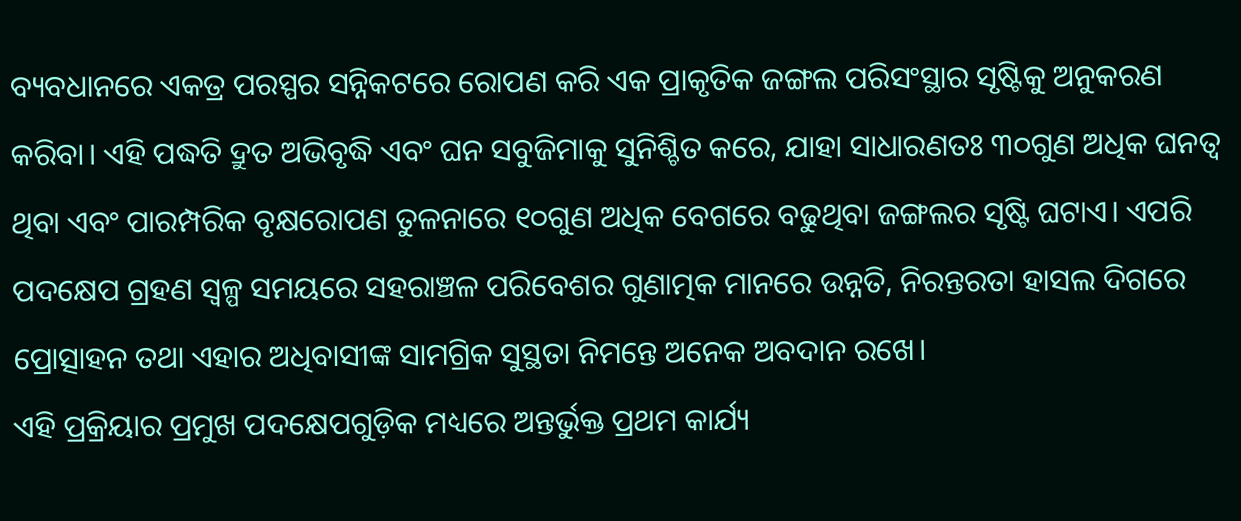ବ୍ୟବଧାନରେ ଏକତ୍ର ପରସ୍ପର ସନ୍ନିକଟରେ ରୋପଣ କରି ଏକ ପ୍ରାକୃତିକ ଜଙ୍ଗଲ ପରିସଂସ୍ଥାର ସୃଷ୍ଟିକୁ ଅନୁକରଣ କରିବା। ଏହି ପଦ୍ଧତି ଦ୍ରୁତ ଅଭିବୃଦ୍ଧି ଏବଂ ଘନ ସବୁଜିମାକୁ ସୁନିଶ୍ଚିତ କରେ, ଯାହା ସାଧାରଣତଃ ୩୦ଗୁଣ ଅଧିକ ଘନତ୍ୱ ଥିବା ଏବଂ ପାରମ୍ପରିକ ବୃକ୍ଷରୋପଣ ତୁଳନାରେ ୧୦ଗୁଣ ଅଧିକ ବେଗରେ ବଢୁଥିବା ଜଙ୍ଗଲର ସୃଷ୍ଟି ଘଟାଏ। ଏପରି ପଦକ୍ଷେପ ଗ୍ରହଣ ସ୍ବଳ୍ପ ସମୟରେ ସହରାଞ୍ଚଳ ପରିବେଶର ଗୁଣାତ୍ମକ ମାନରେ ଉନ୍ନତି, ନିରନ୍ତରତା ହାସଲ ଦିଗରେ ପ୍ରୋତ୍ସାହନ ତଥା ଏହାର ଅଧିବାସୀଙ୍କ ସାମଗ୍ରିକ ସୁସ୍ଥତା ନିମନ୍ତେ ଅନେକ ଅବଦାନ ରଖେ।
ଏହି ପ୍ରକ୍ରିୟାର ପ୍ରମୁଖ ପଦକ୍ଷେପଗୁଡ଼ିକ ମଧ୍ୟରେ ଅନ୍ତର୍ଭୁକ୍ତ ପ୍ରଥମ କାର୍ଯ୍ୟ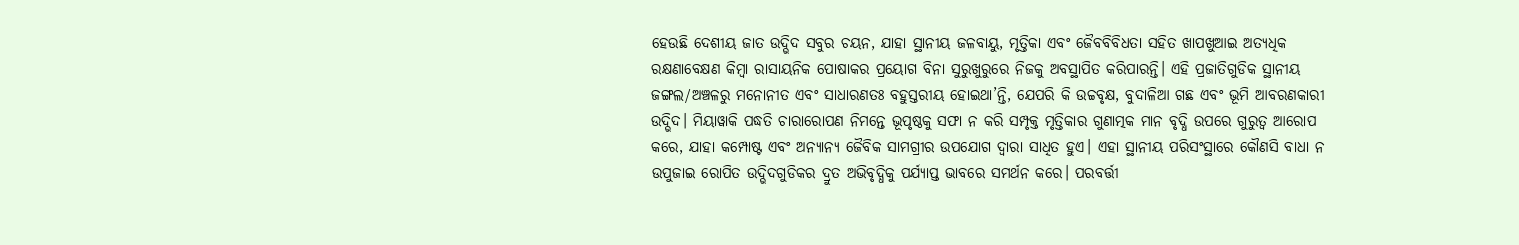ହେଉଛି ଦେଶୀୟ ଜାତ ଉଦ୍ଭିଦ ସବୁର ଚୟନ, ଯାହା ସ୍ଥାନୀୟ ଜଳବାୟୁ, ମୃତ୍ତିକା ଏବଂ ଜୈବବିବିଧତା ସହିତ ଖାପଖୁଆଇ ଅତ୍ୟଧିକ ରକ୍ଷଣାବେକ୍ଷଣ କିମ୍ବା ରାସାୟନିକ ପୋଷାକର ପ୍ରୟୋଗ ବିନା ସୁରୁଖୁରୁରେ ନିଜକୁ ଅବସ୍ଥାପିତ କରିପାରନ୍ତି। ଏହି ପ୍ରଜାତିଗୁଡିକ ସ୍ଥାନୀୟ ଜଙ୍ଗଲ/ଅଞ୍ଚଳରୁ ମନୋନୀତ ଏବଂ ସାଧାରଣତଃ ବହୁସ୍ତରୀୟ ହୋଇଥା’ନ୍ତି, ଯେପରି କି ଉଚ୍ଚବୃକ୍ଷ, ବୁଦାଳିଆ ଗଛ ଏବଂ ଭୂମି ଆବରଣକାରୀ ଉଦ୍ଭିଦ। ମିୟାୱାକି ପଦ୍ଧତି ଚାରାରୋପଣ ନିମନ୍ତେ ଭୂପୃଷ୍ଠକୁ ସଫା ନ କରି ସମ୍ପୃକ୍ତ ମୃତ୍ତିକାର ଗୁଣାତ୍ମକ ମାନ ବୃଦ୍ଧି ଉପରେ ଗୁରୁତ୍ୱ ଆରୋପ କରେ, ଯାହା କମ୍ପୋଷ୍ଟ ଏବଂ ଅନ୍ୟାନ୍ୟ ଜୈବିକ ସାମଗ୍ରୀର ଉପଯୋଗ ଦ୍ୱାରା ସାଧିତ ହୁଏ। ଏହା ସ୍ଥାନୀୟ ପରିସଂସ୍ଥାରେ କୌଣସି ବାଧା ନ ଉପୁଜାଇ ରୋପିତ ଉଦ୍ଭିଦଗୁଡିକର ଦ୍ରୁତ ଅଭିବୃଦ୍ଧିକୁ ପର୍ଯ୍ୟାପ୍ତ ଭାବରେ ସମର୍ଥନ କରେ। ପରବର୍ତ୍ତୀ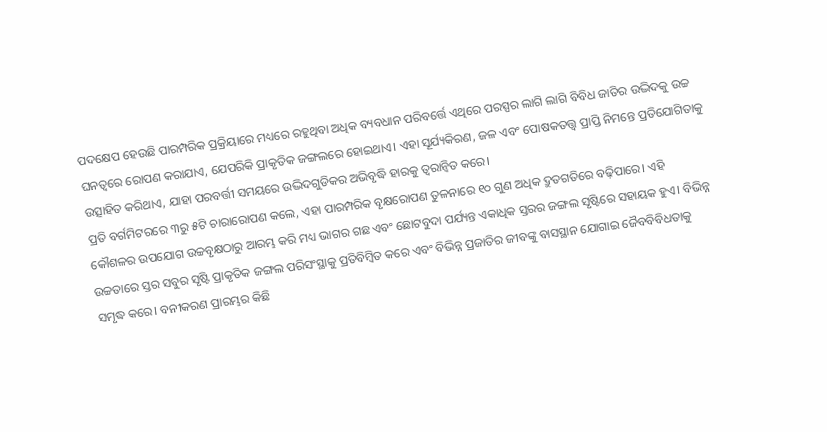ପଦକ୍ଷେପ ହେଉଛି ପାରମ୍ପରିକ ପ୍ରକ୍ରିୟାରେ ମଧ୍ୟରେ ରହୁଥିବା ଅଧିକ ବ୍ୟବଧାନ ପରିବର୍ତ୍ତେ ଏଥିରେ ପରସ୍ପର ଲାଗି ଲାଗି ବିବିଧ ଜାତିର ଉଦ୍ଭିଦକୁ ଉଚ୍ଚ ଘନତ୍ୱରେ ରୋପଣ କରାଯାଏ, ଯେପରିକି ପ୍ରାକୃତିକ ଜଙ୍ଗଲରେ ହୋଇଥାଏ। ଏହା ସୂର୍ଯ୍ୟକିରଣ, ଜଳ ଏବଂ ପୋଷକତତ୍ତ୍ୱ ପ୍ରାପ୍ତି ନିମନ୍ତେ ପ୍ରତିଯୋଗିତାକୁ ଉତ୍ସାହିତ କରିଥାଏ, ଯାହା ପରବର୍ତ୍ତୀ ସମୟରେ ଉଦ୍ଭିଦଗୁଡିକର ଅଭିବୃଦ୍ଧି ହାରକୁ ତ୍ୱରାନ୍ବିତ କରେ।
ପ୍ରତି ବର୍ଗମିଟରରେ ୩ରୁ ୫ଟି ଚାରାରୋପଣ କଲେ, ଏହା ପାରମ୍ପରିକ ବୃକ୍ଷରୋପଣ ତୁଳନାରେ ୧୦ ଗୁଣ ଅଧିକ ଦ୍ରୁତଗତିରେ ବଢ଼ିପାରେ। ଏହି କୌଶଳର ଉପଯୋଗ ଉଚ୍ଚବୃକ୍ଷଠାରୁ ଆରମ୍ଭ କରି ମଧ୍ୟ ଭାଗର ଗଛ ଏବଂ ଛୋଟବୁଦା ପର୍ଯ୍ୟନ୍ତ ଏକାଧିକ ସ୍ତରର ଜଙ୍ଗଲ ସୃଷ୍ଟିରେ ସହାୟକ ହୁଏ। ବିଭିନ୍ନ ଉଚ୍ଚତାରେ ସ୍ତର ସବୁର ସୃଷ୍ଟି ପ୍ରାକୃତିକ ଜଙ୍ଗଲ ପରିସଂସ୍ଥାକୁ ପ୍ରତିବିମ୍ବିତ କରେ ଏବଂ ବିଭିନ୍ନ ପ୍ରଜାତିର ଜୀବଙ୍କୁ ବାସସ୍ଥାନ ଯୋଗାଇ ଜୈବବିବିଧତାକୁ ସମୃଦ୍ଧ କରେ। ବନୀକରଣ ପ୍ରାରମ୍ଭର କିଛି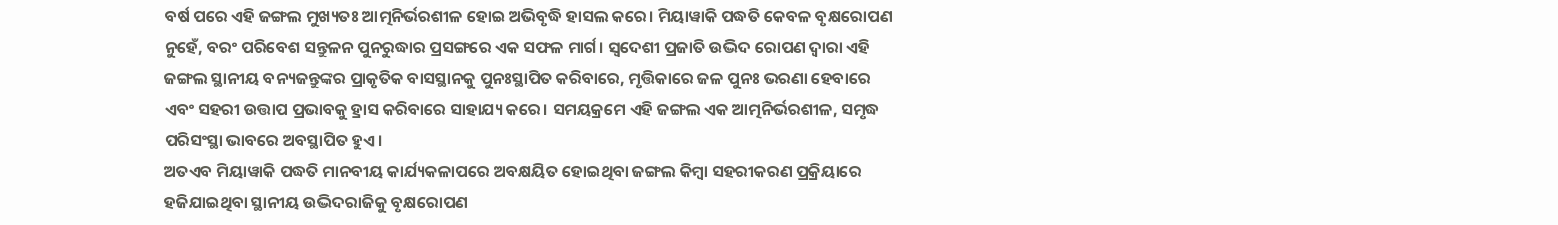ବର୍ଷ ପରେ ଏହି ଜଙ୍ଗଲ ମୁଖ୍ୟତଃ ଆତ୍ମନିର୍ଭରଶୀଳ ହୋଇ ଅଭିବୃଦ୍ଧି ହାସଲ କରେ। ମିୟାୱାକି ପଦ୍ଧତି କେବଳ ବୃକ୍ଷରୋପଣ ନୁହେଁ, ବରଂ ପରିବେଶ ସନ୍ତୁଳନ ପୁନରୁଦ୍ଧାର ପ୍ରସଙ୍ଗରେ ଏକ ସଫଳ ମାର୍ଗ। ସ୍ବଦେଶୀ ପ୍ରଜାତି ଉଦ୍ଭିଦ ରୋପଣ ଦ୍ୱାରା ଏହି ଜଙ୍ଗଲ ସ୍ଥାନୀୟ ବନ୍ୟଜନ୍ତୁଙ୍କର ପ୍ରାକୃତିକ ବାସସ୍ଥାନକୁ ପୁନଃସ୍ଥାପିତ କରିବାରେ, ମୃତ୍ତିକାରେ ଜଳ ପୁନଃ ଭରଣା ହେବାରେ ଏବଂ ସହରୀ ଉତ୍ତାପ ପ୍ରଭାବକୁ ହ୍ରାସ କରିବାରେ ସାହାଯ୍ୟ କରେ। ସମୟକ୍ରମେ ଏହି ଜଙ୍ଗଲ ଏକ ଆତ୍ମନିର୍ଭରଶୀଳ, ସମୃଦ୍ଧ ପରିସଂସ୍ଥା ଭାବରେ ଅବସ୍ଥାପିତ ହୁଏ।
ଅତଏବ ମିୟାୱାକି ପଦ୍ଧତି ମାନବୀୟ କାର୍ଯ୍ୟକଳାପରେ ଅବକ୍ଷୟିତ ହୋଇଥିବା ଜଙ୍ଗଲ କିମ୍ବା ସହରୀକରଣ ପ୍ରକ୍ରିୟାରେ ହଜିଯାଇଥିବା ସ୍ଥାନୀୟ ଉଦ୍ଭିଦରାଜିକୁ ବୃକ୍ଷରୋପଣ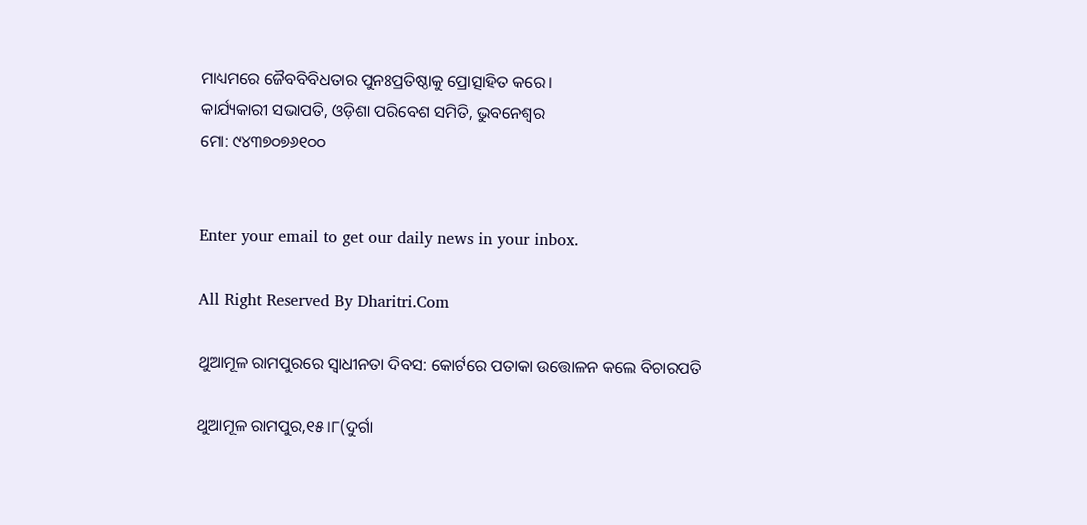ମାଧ୍ୟମରେ ଜୈବବିବିଧତାର ପୁନଃପ୍ରତିଷ୍ଠାକୁ ପ୍ରୋତ୍ସାହିତ କରେ।
କାର୍ଯ୍ୟକାରୀ ସଭାପତି, ଓଡ଼ିଶା ପରିବେଶ ସମିତି, ଭୁବନେଶ୍ୱର
ମୋ: ୯୪୩୭୦୭୬୧୦୦


Enter your email to get our daily news in your inbox.

All Right Reserved By Dharitri.Com

ଥୁଆମୂଳ ରାମପୁରରେ ସ୍ବାଧୀନତା ଦିବସ: କୋର୍ଟରେ ପତାକା ଉତ୍ତୋଳନ କଲେ ବିଚାରପତି

ଥୁଆମୂଳ ରାମପୁର,୧୫।୮(ଦୁର୍ଗା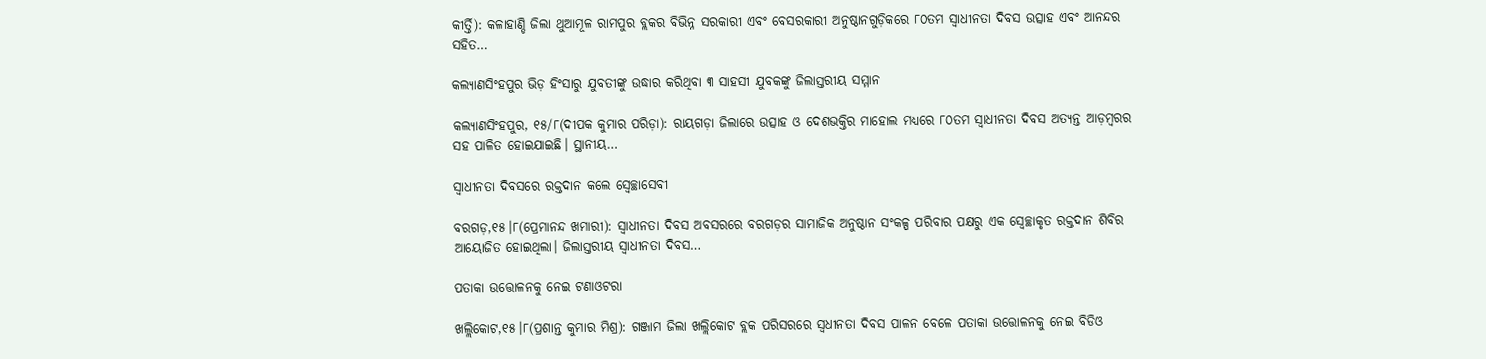କୀର୍ତ୍ତି): କଳାହାଣ୍ଡି ଜିଲା ଥୁଆମୂଳ ରାମପୁର ବ୍ଲକର ବିଭିନ୍ନ ସରକାରୀ ଏବଂ ବେସରକାରୀ ଅନୁଷ୍ଠାନଗୁଡ଼ିକରେ ୮୦ତମ ସ୍ବାଧୀନତା ଦିବସ ଉତ୍ସାହ ଏବଂ ଆନନ୍ଦର ସହିତ…

କଲ୍ୟାଣସିଂହପୁର ଭିଡ଼ ହିଂସାରୁ ଯୁବତୀଙ୍କୁ ଉଦ୍ଧାର କରିଥିବା ୩ ସାହସୀ ଯୁବକଙ୍କୁ ଜିଲାସ୍ତରୀୟ ସମ୍ମାନ

କଲ୍ୟାଣସିଂହପୁର, ୧୫/୮(ଦୀପକ କୁମାର ପରିଡ଼ା): ରାୟଗଡ଼ା ଜିଲାରେ ଉତ୍ସାହ ଓ ଦେଶଭକ୍ତିର ମାହୋଲ ମଧ୍ୟରେ ୮୦ତମ ସ୍ୱାଧୀନତା ଦିବସ ଅତ୍ୟନ୍ତ ଆଡ଼ମ୍ବରର ସହ ପାଳିତ ହୋଇଯାଇଛି। ସ୍ଥାନୀୟ…

ସ୍ବାଧୀନତା ଦିବସରେ ରକ୍ତଦାନ କଲେ ସ୍ବେଚ୍ଛାସେବୀ

ବରଗଡ଼,୧୫।୮(ପ୍ରେମାନନ୍ଦ ଖମାରୀ): ସ୍ବାଧୀନତା ଦିବସ ଅବସରରେ ବରଗଡ଼ର ସାମାଜିକ ଅନୁଷ୍ଠାନ ସଂକଳ୍ପ ପରିବାର ପକ୍ଷରୁ ଏକ ସ୍ବେଚ୍ଛାକୃତ ରକ୍ତଦାନ ଶିବିର ଆୟୋଜିତ ହୋଇଥିଲା। ଜିଲାସ୍ତରୀୟ ସ୍ବାଧୀନତା ଦିବସ…

ପତାକା ଉତ୍ତୋଳନକୁ ନେଇ ଟଣାଓଟରା

ଖଲ୍ଲିକୋଟ,୧୫।୮(ପ୍ରଶାନ୍ତ କୁମାର ମିଶ୍ର): ଗଞ୍ଜାମ ଜିଲା ଖଲ୍ଲିକୋଟ ବ୍ଲକ ପରିସରରେ ସ୍ବଧୀନତା ଦିବସ ପାଳନ ବେଳେ ପତାକା ଉତ୍ତୋଳନକୁ ନେଇ ବିଡିଓ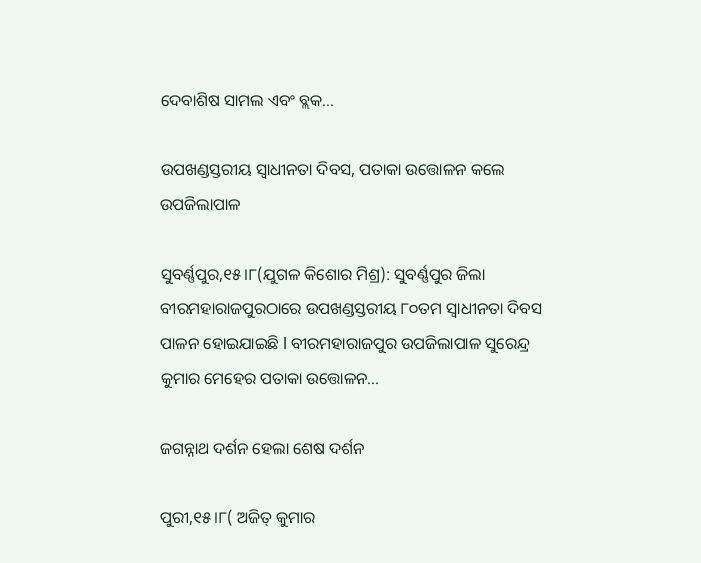ଦେବାଶିଷ ସାମଲ ଏବଂ ବ୍ଲକ…

ଉପଖଣ୍ଡସ୍ତରୀୟ ସ୍ବାଧୀନତା ଦିବସ, ପତାକା ଉତ୍ତୋଳନ କଲେ ଉପଜିଲାପାଳ

ସୁବର୍ଣ୍ଣପୁର,୧୫।୮(ଯୁଗଳ କିଶୋର ମିଶ୍ର): ସୁବର୍ଣ୍ଣପୁର ଜିଲା ବୀରମହାରାଜପୁରଠାରେ ଉପଖଣ୍ଡସ୍ତରୀୟ ୮୦ତମ ସ୍ବାଧୀନତା ଦିବସ ପାଳନ ହୋଇଯାଇଛି l ବୀରମହାରାଜପୁର ଉପଜିଲାପାଳ ସୁରେନ୍ଦ୍ର କୁମାର ମେହେର ପତାକା ଉତ୍ତୋଳନ…

ଜଗନ୍ନାଥ ଦର୍ଶନ ହେଲା ଶେଷ ଦର୍ଶନ

ପୁରୀ,୧୫।୮( ଅଜିତ୍ କୁମାର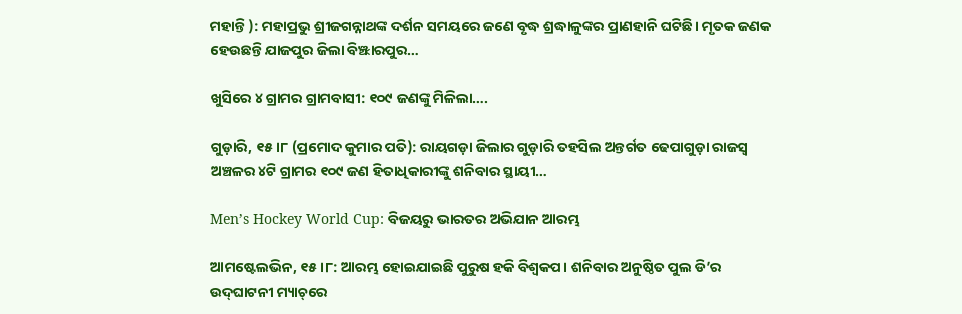ମହାନ୍ତି ): ମହାପ୍ରଭୁ ଶ୍ରୀଜଗନ୍ନାଥଙ୍କ ଦର୍ଶନ ସମୟରେ ଜଣେ ବୃଦ୍ଧ ଶ୍ରଦ୍ଧାଳୁଙ୍କର ପ୍ରାଣହାନି ଘଟିଛି। ମୃତକ ଜଣକ ହେଉଛନ୍ତି ଯାଜପୁର ଜିଲା ବିଞ୍ଝାରପୁର…

ଖୁସିରେ ୪ ଗ୍ରାମର ଗ୍ରାମବାସୀ: ୧୦୯ ଜଣଙ୍କୁ ମିଳିଲା….

ଗୁଡ଼ାରି, ୧୫।୮ (ପ୍ରମୋଦ କୁମାର ପତି): ରାୟଗଡ଼ା ଜିଲାର ଗୁଡ଼ାରି ତହସିଲ ଅନ୍ତର୍ଗତ ଢେପାଗୁଡ଼ା ରାଜସ୍ୱ ଅଞ୍ଚଳର ୪ଟି ଗ୍ରାମର ୧୦୯ ଜଣ ହିତାଧିକାରୀଙ୍କୁ ଶନିବାର ସ୍ଥାୟୀ…

Men’s Hockey World Cup: ବିଜୟରୁ ଭାରତର ଅଭିଯାନ ଆରମ୍ଭ

ଆମଷ୍ଟେଲଭିନ, ୧୫।୮: ଆରମ୍ଭ ହୋଇଯାଇଛି ପୁରୁଷ ହକି ବିଶ୍ୱକପ। ଶନିବାର ଅନୁଷ୍ଠିତ ପୁଲ ଡି’ର ଉଦ୍‌ଘାଟନୀ ମ୍ୟାଚ୍‌ରେ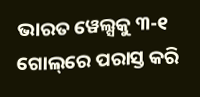ଭାରତ ୱେଲ୍ସକୁ ୩-୧ ଗୋଲ୍‌ରେ ପରାସ୍ତ କରି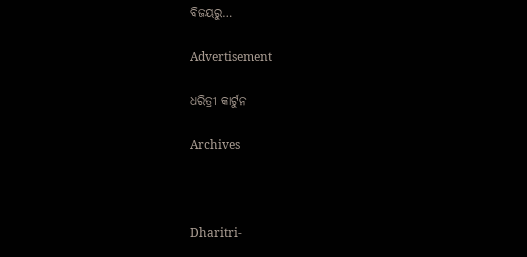ବିଜୟରୁ…

Advertisement

ଧରିତ୍ରୀ କାର୍ଟୁନ

Archives



Dharitri-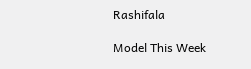Rashifala

Model This Week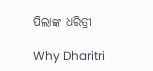ପିଲାଙ୍କ ଧରିତ୍ରୀ

Why Dharitri